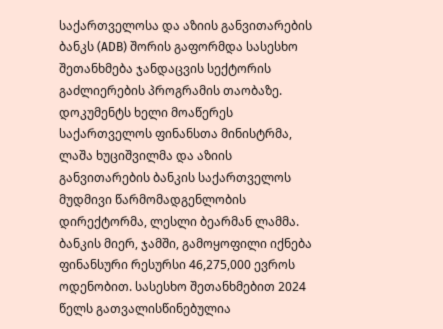საქართველოსა და აზიის განვითარების ბანკს (ADB) შორის გაფორმდა სასესხო შეთანხმება ჯანდაცვის სექტორის გაძლიერების პროგრამის თაობაზე.
დოკუმენტს ხელი მოაწერეს საქართველოს ფინანსთა მინისტრმა, ლაშა ხუციშვილმა და აზიის განვითარების ბანკის საქართველოს მუდმივი წარმომადგენლობის დირექტორმა, ლესლი ბეარმან ლამმა.
ბანკის მიერ, ჯამში, გამოყოფილი იქნება ფინანსური რესურსი 46,275,000 ევროს ოდენობით. სასესხო შეთანხმებით 2024 წელს გათვალისწინებულია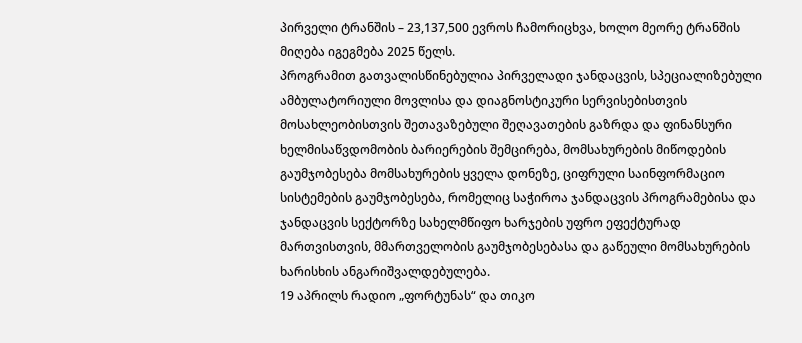პირველი ტრანშის – 23,137,500 ევროს ჩამორიცხვა, ხოლო მეორე ტრანშის მიღება იგეგმება 2025 წელს.
პროგრამით გათვალისწინებულია პირველადი ჯანდაცვის, სპეციალიზებული ამბულატორიული მოვლისა და დიაგნოსტიკური სერვისებისთვის მოსახლეობისთვის შეთავაზებული შეღავათების გაზრდა და ფინანსური ხელმისაწვდომობის ბარიერების შემცირება, მომსახურების მიწოდების გაუმჯობესება მომსახურების ყველა დონეზე, ციფრული საინფორმაციო სისტემების გაუმჯობესება, რომელიც საჭიროა ჯანდაცვის პროგრამებისა და ჯანდაცვის სექტორზე სახელმწიფო ხარჯების უფრო ეფექტურად მართვისთვის, მმართველობის გაუმჯობესებასა და გაწეული მომსახურების ხარისხის ანგარიშვალდებულება.
19 აპრილს რადიო „ფორტუნას“ და თიკო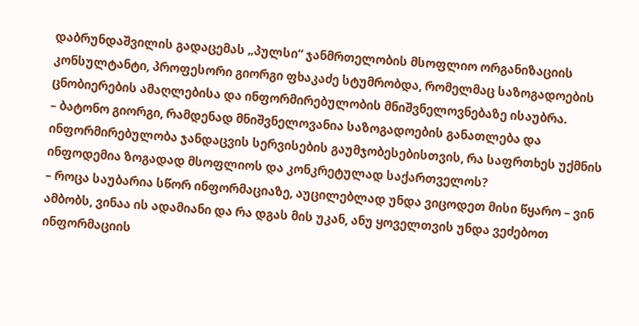დაბრუნდაშვილის გადაცემას „პულსი“ ჯანმრთელობის მსოფლიო ორგანიზაციის კონსულტანტი, პროფესორი გიორგი ფხაკაძე სტუმრობდა, რომელმაც საზოგადოების ცნობიერების ამაღლებისა და ინფორმირებულობის მნიშვნელოვნებაზე ისაუბრა.
– ბატონო გიორგი, რამდენად მნიშვნელოვანია საზოგადოების განათლება და ინფორმირებულობა ჯანდაცვის სერვისების გაუმჯობესებისთვის, რა საფრთხეს უქმნის ინფოდემია ზოგადად მსოფლიოს და კონკრეტულად საქართველოს?
– როცა საუბარია სწორ ინფორმაციაზე, აუცილებლად უნდა ვიცოდეთ მისი წყარო – ვინ ამბობს, ვინაა ის ადამიანი და რა დგას მის უკან, ანუ ყოველთვის უნდა ვეძებოთ ინფორმაციის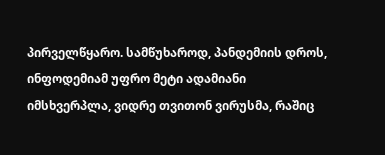პირველწყარო. სამწუხაროდ, პანდემიის დროს, ინფოდემიამ უფრო მეტი ადამიანი იმსხვერპლა, ვიდრე თვითონ ვირუსმა, რაშიც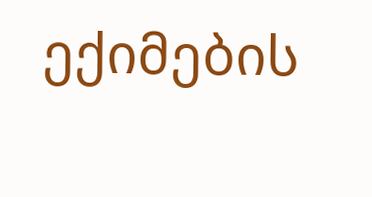ექიმების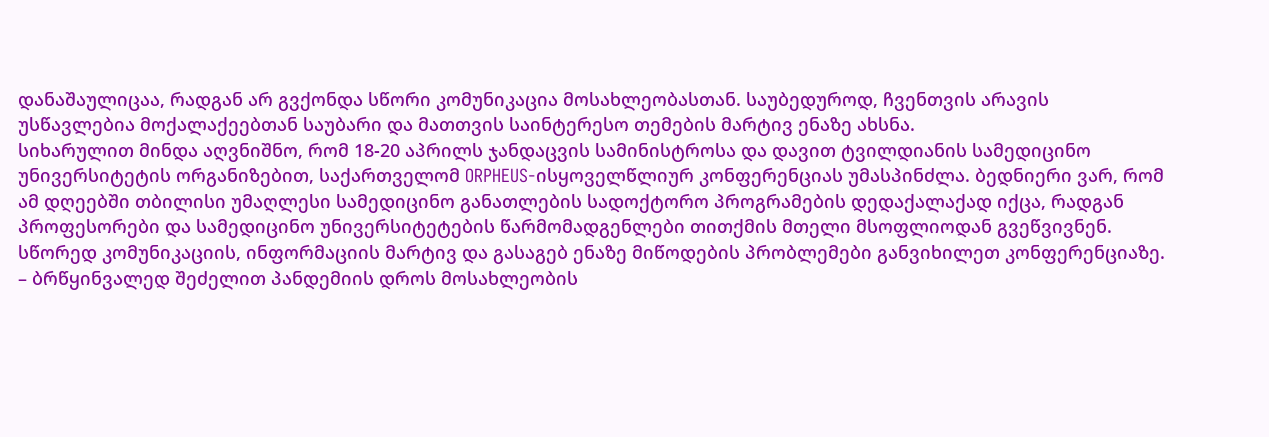დანაშაულიცაა, რადგან არ გვქონდა სწორი კომუნიკაცია მოსახლეობასთან. საუბედუროდ, ჩვენთვის არავის უსწავლებია მოქალაქეებთან საუბარი და მათთვის საინტერესო თემების მარტივ ენაზე ახსნა.
სიხარულით მინდა აღვნიშნო, რომ 18-20 აპრილს ჯანდაცვის სამინისტროსა და დავით ტვილდიანის სამედიცინო უნივერსიტეტის ორგანიზებით, საქართველომ ORPHEUS-ისყოველწლიურ კონფერენციას უმასპინძლა. ბედნიერი ვარ, რომ ამ დღეებში თბილისი უმაღლესი სამედიცინო განათლების სადოქტორო პროგრამების დედაქალაქად იქცა, რადგან პროფესორები და სამედიცინო უნივერსიტეტების წარმომადგენლები თითქმის მთელი მსოფლიოდან გვეწვივნენ. სწორედ კომუნიკაციის, ინფორმაციის მარტივ და გასაგებ ენაზე მიწოდების პრობლემები განვიხილეთ კონფერენციაზე.
– ბრწყინვალედ შეძელით პანდემიის დროს მოსახლეობის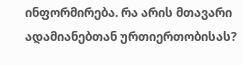ინფორმირება. რა არის მთავარი ადამიანებთან ურთიერთობისას?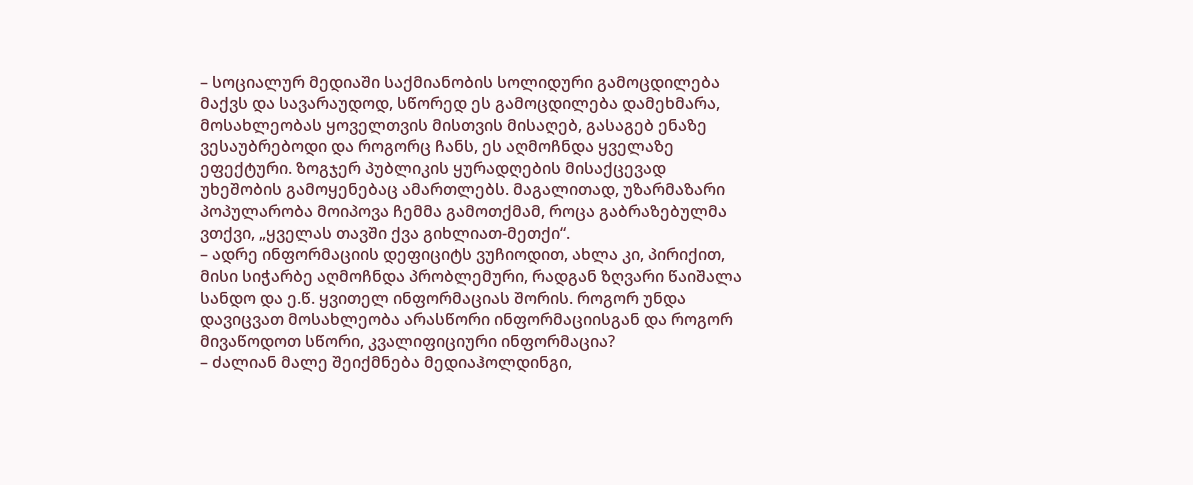– სოციალურ მედიაში საქმიანობის სოლიდური გამოცდილება მაქვს და სავარაუდოდ, სწორედ ეს გამოცდილება დამეხმარა, მოსახლეობას ყოველთვის მისთვის მისაღებ, გასაგებ ენაზე ვესაუბრებოდი და როგორც ჩანს, ეს აღმოჩნდა ყველაზე ეფექტური. ზოგჯერ პუბლიკის ყურადღების მისაქცევად უხეშობის გამოყენებაც ამართლებს. მაგალითად, უზარმაზარი პოპულარობა მოიპოვა ჩემმა გამოთქმამ, როცა გაბრაზებულმა ვთქვი, „ყველას თავში ქვა გიხლიათ-მეთქი“.
– ადრე ინფორმაციის დეფიციტს ვუჩიოდით, ახლა კი, პირიქით, მისი სიჭარბე აღმოჩნდა პრობლემური, რადგან ზღვარი წაიშალა სანდო და ე.წ. ყვითელ ინფორმაციას შორის. როგორ უნდა დავიცვათ მოსახლეობა არასწორი ინფორმაციისგან და როგორ მივაწოდოთ სწორი, კვალიფიციური ინფორმაცია?
– ძალიან მალე შეიქმნება მედიაჰოლდინგი,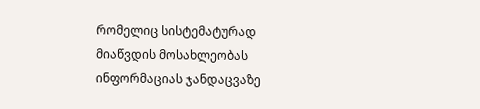რომელიც სისტემატურად მიაწვდის მოსახლეობას ინფორმაციას ჯანდაცვაზე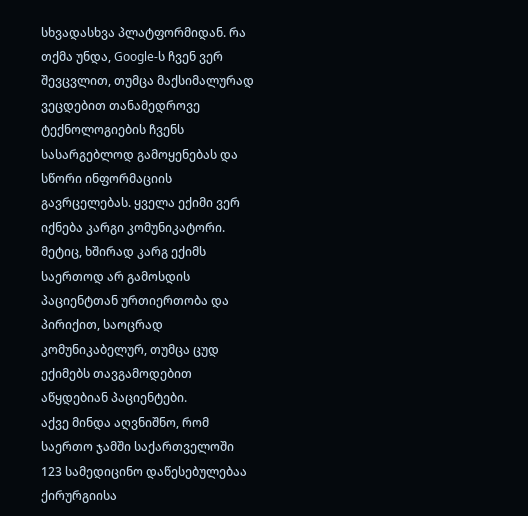სხვადასხვა პლატფორმიდან. რა თქმა უნდა, Google-ს ჩვენ ვერ შევცვლით, თუმცა მაქსიმალურად ვეცდებით თანამედროვე ტექნოლოგიების ჩვენს სასარგებლოდ გამოყენებას და სწორი ინფორმაციის გავრცელებას. ყველა ექიმი ვერ იქნება კარგი კომუნიკატორი. მეტიც, ხშირად კარგ ექიმს საერთოდ არ გამოსდის პაციენტთან ურთიერთობა და პირიქით, საოცრად კომუნიკაბელურ, თუმცა ცუდ ექიმებს თავგამოდებით აწყდებიან პაციენტები.
აქვე მინდა აღვნიშნო, რომ საერთო ჯამში საქართველოში 123 სამედიცინო დაწესებულებაა ქირურგიისა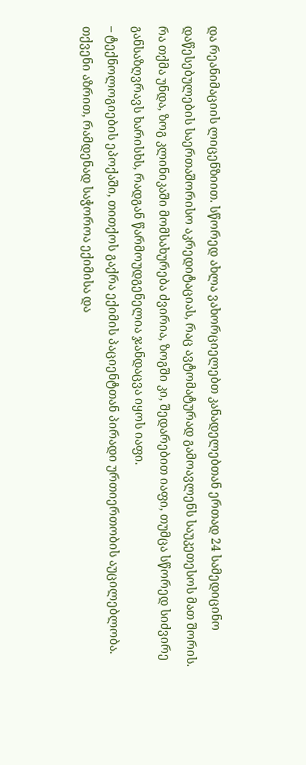და რეანიმაციის ლიცენზიით. სწორედ ახლა ვახორციელებთ კანადელებთან ერთად 24 სამედიცინო დაწესებულების საერთაშორისო აკრედიტაციას, რაც ავტომატურად გამოავლენს საუკეთესოს მათ შორის. რა თქმა უნდა, ზოგ კლინიკაში მომსახურება ძვირია, ზოგში კი, შედარებით იაფი, თუმცა სწორედ სიძვირე განსაზღვრავს ხარისხს, რადგან წარმოუდგენელია ჯანდაცვა იყოს იაფი.
– ტექნოლოგიების ეპოქაში, თითქოს გაქრა ექიმის პაციენტთან პირადი ურთიერთობის აუცილებლობა. თქვენი აზრით, რამდენად საჭოროა ექიმისა და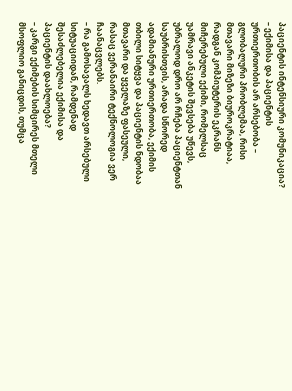პაციენტის ინტენსიური კომუნიკაცია?
– ექიმისა და პაციენტის ურთიერთობის არ არსებობა – გლობალური პრობლემაა, რისი მთავარი მიზეზი ბიუროკრატიაა, რადგან კომპიუტერის ეკრანს მიჩერებული ექიმი, რომელსაც უამრავი ანკეტის შევსება უწევს, უბრალოდ დრო არ რჩება პაციენტთან საუბრისთვის, არადა სწორედ ადამიანური ურთიერთობა, ექიმის თბილი სიტყვა და პაციენტის ნდობაა მთავარი და ყველაზე ფასეული, რასაც ვერანაირი ტექნოლოგია ვერ ჩაანაცვლებს.
– რა გამოსავალს ხედავთ არსებული სიტუაციიდან, რამდენად შესაძლებელია ექიმისა და პაციენტის დაახლოება?
– კარგი ექიმების სიმცირეს მთელი მსოფლიო განიცდის, თუმცა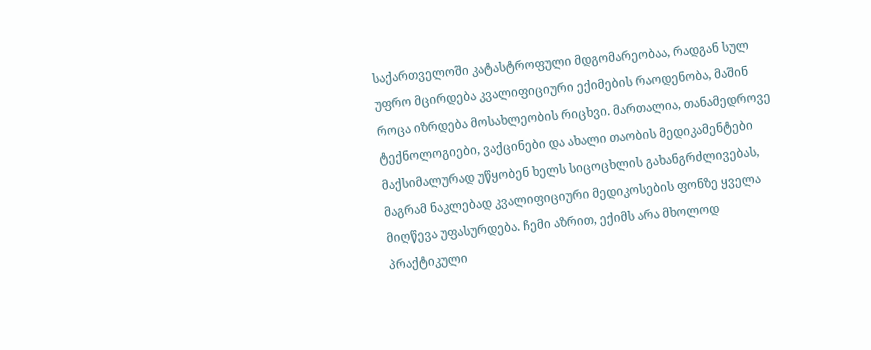საქართველოში კატასტროფული მდგომარეობაა, რადგან სულ უფრო მცირდება კვალიფიციური ექიმების რაოდენობა, მაშინ როცა იზრდება მოსახლეობის რიცხვი. მართალია, თანამედროვე ტექნოლოგიები, ვაქცინები და ახალი თაობის მედიკამენტები მაქსიმალურად უწყობენ ხელს სიცოცხლის გახანგრძლივებას, მაგრამ ნაკლებად კვალიფიციური მედიკოსების ფონზე ყველა მიღწევა უფასურდება. ჩემი აზრით, ექიმს არა მხოლოდ პრაქტიკული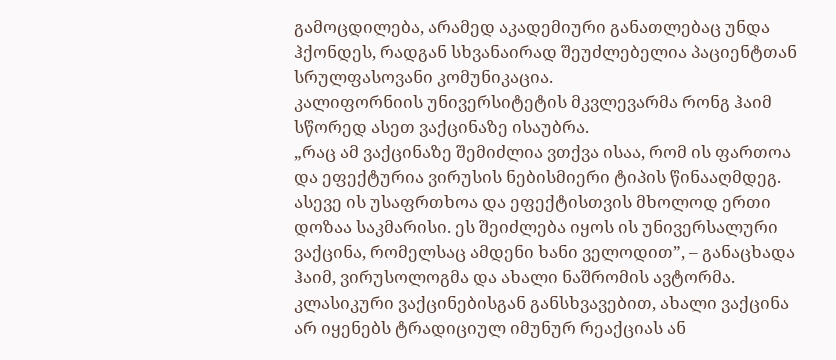გამოცდილება, არამედ აკადემიური განათლებაც უნდა ჰქონდეს, რადგან სხვანაირად შეუძლებელია პაციენტთან სრულფასოვანი კომუნიკაცია.
კალიფორნიის უნივერსიტეტის მკვლევარმა რონგ ჰაიმ სწორედ ასეთ ვაქცინაზე ისაუბრა.
„რაც ამ ვაქცინაზე შემიძლია ვთქვა ისაა, რომ ის ფართოა და ეფექტურია ვირუსის ნებისმიერი ტიპის წინააღმდეგ. ასევე ის უსაფრთხოა და ეფექტისთვის მხოლოდ ერთი დოზაა საკმარისი. ეს შეიძლება იყოს ის უნივერსალური ვაქცინა, რომელსაც ამდენი ხანი ველოდით”, – განაცხადა ჰაიმ, ვირუსოლოგმა და ახალი ნაშრომის ავტორმა.
კლასიკური ვაქცინებისგან განსხვავებით, ახალი ვაქცინა არ იყენებს ტრადიციულ იმუნურ რეაქციას ან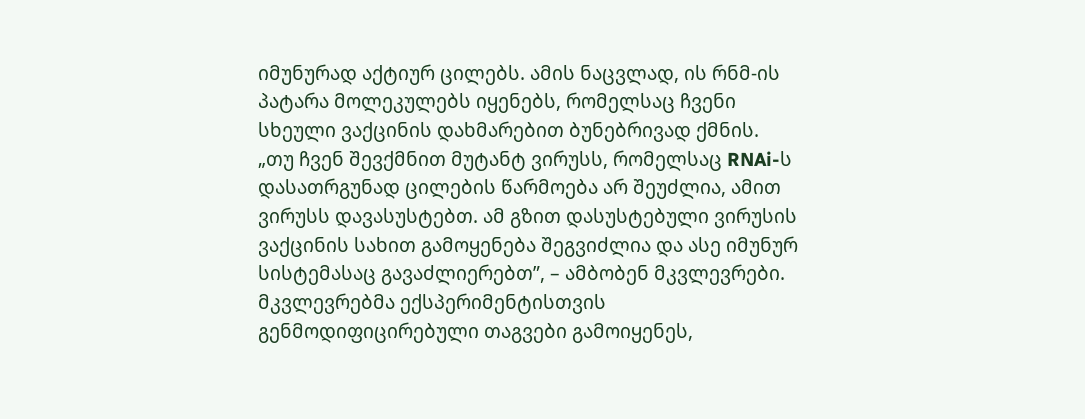იმუნურად აქტიურ ცილებს. ამის ნაცვლად, ის რნმ-ის პატარა მოლეკულებს იყენებს, რომელსაც ჩვენი სხეული ვაქცინის დახმარებით ბუნებრივად ქმნის.
„თუ ჩვენ შევქმნით მუტანტ ვირუსს, რომელსაც RNAi-ს დასათრგუნად ცილების წარმოება არ შეუძლია, ამით ვირუსს დავასუსტებთ. ამ გზით დასუსტებული ვირუსის ვაქცინის სახით გამოყენება შეგვიძლია და ასე იმუნურ სისტემასაც გავაძლიერებთ”, – ამბობენ მკვლევრები.
მკვლევრებმა ექსპერიმენტისთვის გენმოდიფიცირებული თაგვები გამოიყენეს,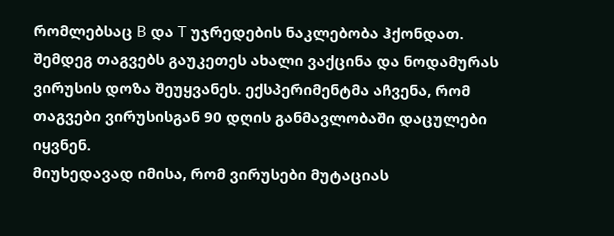რომლებსაც B და T უჯრედების ნაკლებობა ჰქონდათ. შემდეგ თაგვებს გაუკეთეს ახალი ვაქცინა და ნოდამურას ვირუსის დოზა შეუყვანეს. ექსპერიმენტმა აჩვენა, რომ თაგვები ვირუსისგან 90 დღის განმავლობაში დაცულები იყვნენ.
მიუხედავად იმისა, რომ ვირუსები მუტაციას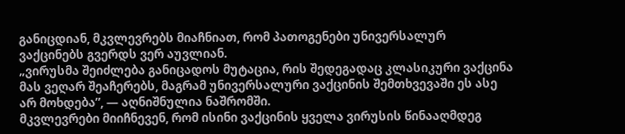განიცდიან, მკვლევრებს მიაჩნიათ, რომ პათოგენები უნივერსალურ ვაქცინებს გვერდს ვერ აუვლიან.
„ვირუსმა შეიძლება განიცადოს მუტაცია, რის შედეგადაც კლასიკური ვაქცინა მას ვეღარ შეაჩერებს, მაგრამ უნივერსალური ვაქცინის შემთხვევაში ეს ასე არ მოხდება”, — აღნიშნულია ნაშრომში.
მკვლევრები მიიჩნევენ, რომ ისინი ვაქცინის ყველა ვირუსის წინააღმდეგ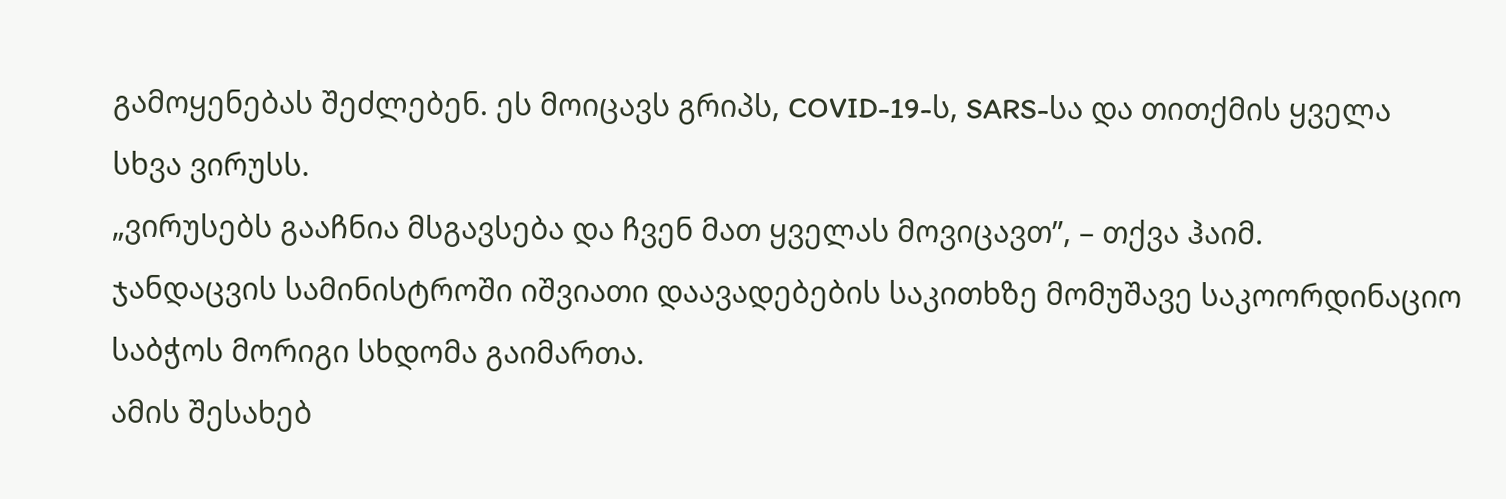გამოყენებას შეძლებენ. ეს მოიცავს გრიპს, COVID-19-ს, SARS-სა და თითქმის ყველა სხვა ვირუსს.
„ვირუსებს გააჩნია მსგავსება და ჩვენ მათ ყველას მოვიცავთ”, – თქვა ჰაიმ.
ჯანდაცვის სამინისტროში იშვიათი დაავადებების საკითხზე მომუშავე საკოორდინაციო საბჭოს მორიგი სხდომა გაიმართა.
ამის შესახებ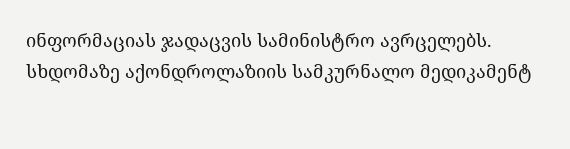ინფორმაციას ჯადაცვის სამინისტრო ავრცელებს.
სხდომაზე აქონდროლაზიის სამკურნალო მედიკამენტ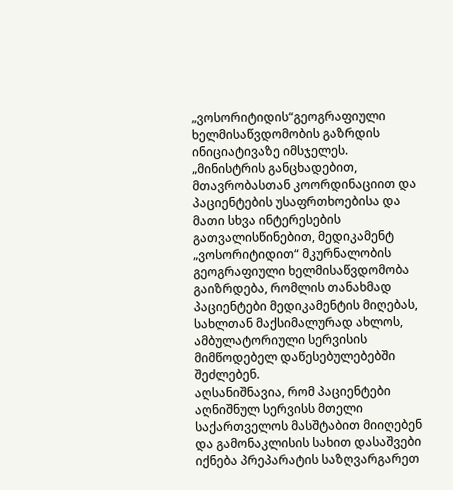„ვოსორიტიდის“გეოგრაფიული ხელმისაწვდომობის გაზრდის ინიციატივაზე იმსჯელეს.
„მინისტრის განცხადებით, მთავრობასთან კოორდინაციით და პაციენტების უსაფრთხოებისა და მათი სხვა ინტერესების გათვალისწინებით, მედიკამენტ „ვოსორიტიდით“ მკურნალობის გეოგრაფიული ხელმისაწვდომობა გაიზრდება, რომლის თანახმად პაციენტები მედიკამენტის მიღებას, სახლთან მაქსიმალურად ახლოს, ამბულატორიული სერვისის მიმწოდებელ დაწესებულებებში შეძლებენ.
აღსანიშნავია, რომ პაციენტები აღნიშნულ სერვისს მთელი საქართველოს მასშტაბით მიიღებენ და გამონაკლისის სახით დასაშვები იქნება პრეპარატის საზღვარგარეთ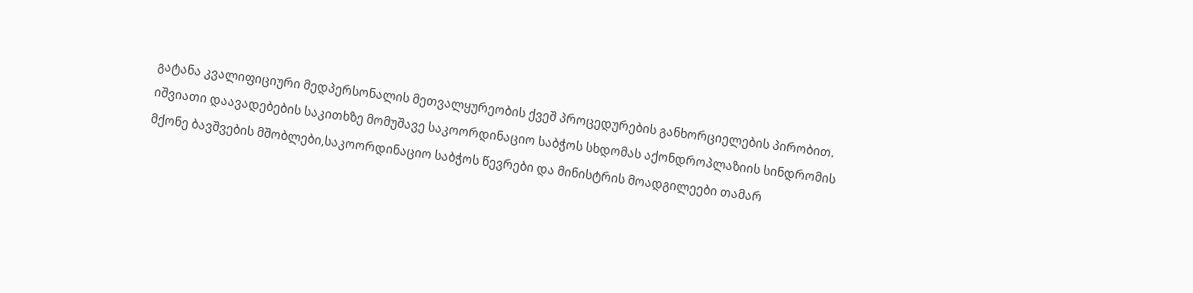გატანა კვალიფიციური მედპერსონალის მეთვალყურეობის ქვეშ პროცედურების განხორციელების პირობით.
იშვიათი დაავადებების საკითხზე მომუშავე საკოორდინაციო საბჭოს სხდომას აქონდროპლაზიის სინდრომის მქონე ბავშვების მშობლები,საკოორდინაციო საბჭოს წევრები და მინისტრის მოადგილეები თამარ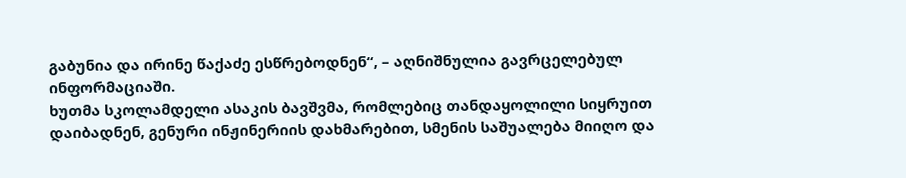გაბუნია და ირინე წაქაძე ესწრებოდნენ“, – აღნიშნულია გავრცელებულ ინფორმაციაში.
ხუთმა სკოლამდელი ასაკის ბავშვმა, რომლებიც თანდაყოლილი სიყრუით დაიბადნენ, გენური ინჟინერიის დახმარებით, სმენის საშუალება მიიღო და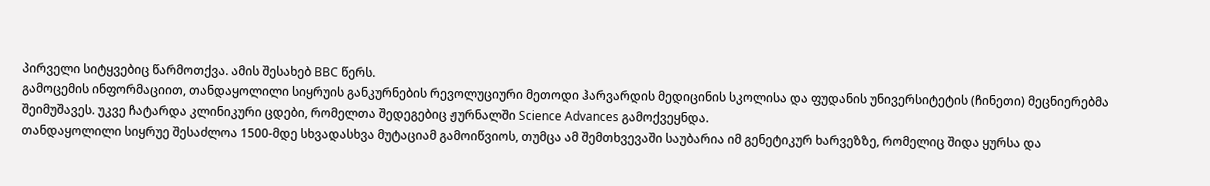პირველი სიტყვებიც წარმოთქვა. ამის შესახებ BBC წერს.
გამოცემის ინფორმაციით, თანდაყოლილი სიყრუის განკურნების რევოლუციური მეთოდი ჰარვარდის მედიცინის სკოლისა და ფუდანის უნივერსიტეტის (ჩინეთი) მეცნიერებმა შეიმუშავეს. უკვე ჩატარდა კლინიკური ცდები, რომელთა შედეგებიც ჟურნალში Science Advances გამოქვეყნდა.
თანდაყოლილი სიყრუე შესაძლოა 1500-მდე სხვადასხვა მუტაციამ გამოიწვიოს, თუმცა ამ შემთხვევაში საუბარია იმ გენეტიკურ ხარვეზზე, რომელიც შიდა ყურსა და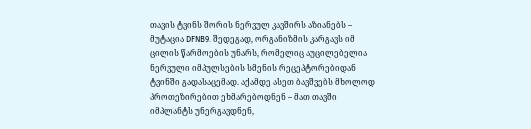თავის ტვინს შორის ნერვულ კავშირს აზიანებს – მუტაცია DFNB9. შედეგად, ორგანიზმის კარგავს იმ ცილის წარმოების უნარს, რომელიც აუცილებელია ნერვული იმპულსების სმენის რეცეპტორებიდან ტვინში გადასაცემად. აქამდე ასეთ ბავშვებს მხოლოდ პროთეზირებით ეხმარებოდნენ – მათ თავში იმპლანტს უნერგავდნენ,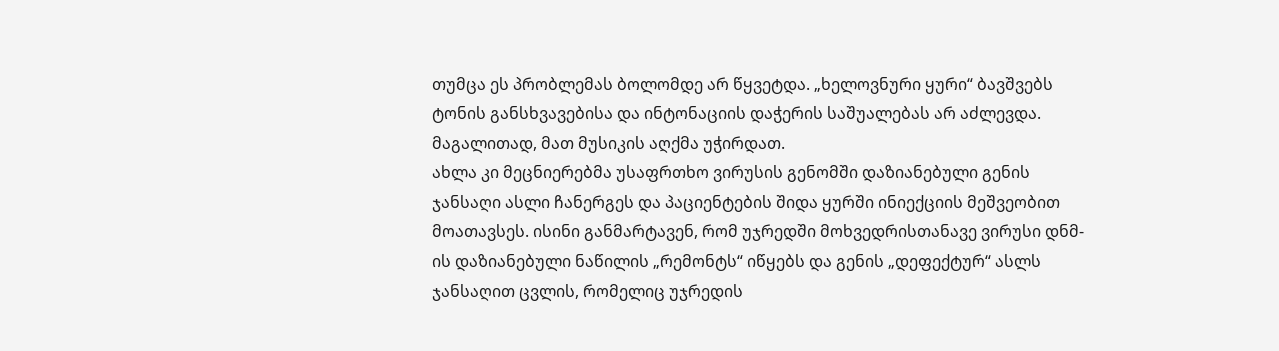თუმცა ეს პრობლემას ბოლომდე არ წყვეტდა. „ხელოვნური ყური“ ბავშვებს ტონის განსხვავებისა და ინტონაციის დაჭერის საშუალებას არ აძლევდა. მაგალითად, მათ მუსიკის აღქმა უჭირდათ.
ახლა კი მეცნიერებმა უსაფრთხო ვირუსის გენომში დაზიანებული გენის ჯანსაღი ასლი ჩანერგეს და პაციენტების შიდა ყურში ინიექციის მეშვეობით მოათავსეს. ისინი განმარტავენ, რომ უჯრედში მოხვედრისთანავე ვირუსი დნმ-ის დაზიანებული ნაწილის „რემონტს“ იწყებს და გენის „დეფექტურ“ ასლს ჯანსაღით ცვლის, რომელიც უჯრედის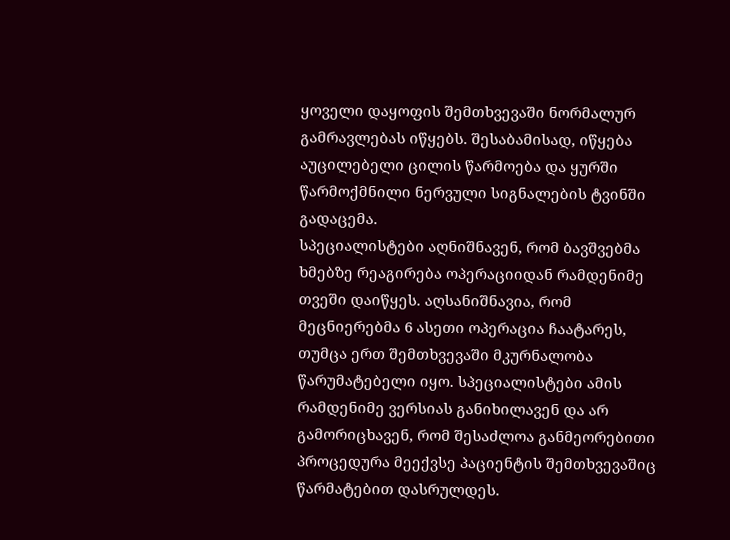ყოველი დაყოფის შემთხვევაში ნორმალურ გამრავლებას იწყებს. შესაბამისად, იწყება აუცილებელი ცილის წარმოება და ყურში წარმოქმნილი ნერვული სიგნალების ტვინში გადაცემა.
სპეციალისტები აღნიშნავენ, რომ ბავშვებმა ხმებზე რეაგირება ოპერაციიდან რამდენიმე თვეში დაიწყეს. აღსანიშნავია, რომ მეცნიერებმა 6 ასეთი ოპერაცია ჩაატარეს, თუმცა ერთ შემთხვევაში მკურნალობა წარუმატებელი იყო. სპეციალისტები ამის რამდენიმე ვერსიას განიხილავენ და არ გამორიცხავენ, რომ შესაძლოა განმეორებითი პროცედურა მეექვსე პაციენტის შემთხვევაშიც წარმატებით დასრულდეს.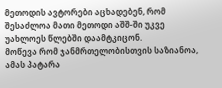მეთოდის ავტორები აცხადებენ, რომ შესაძლოა მათი მეთოდი აშშ-ში უკვე უახლოეს წლებში დაამტკიცონ.
მოწევა რომ ჯანმრთელობისთვის საზიანოა, ამას პატარა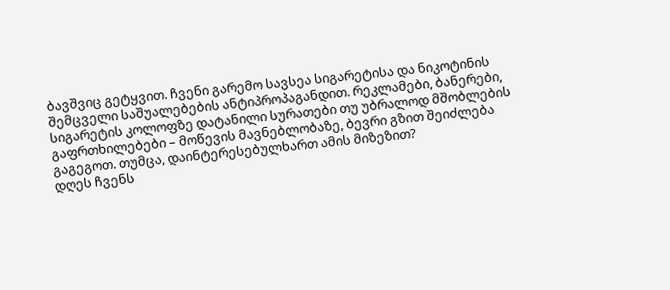ბავშვიც გეტყვით. ჩვენი გარემო სავსეა სიგარეტისა და ნიკოტინის შემცველი საშუალებების ანტიპროპაგანდით. რეკლამები, ბანერები, სიგარეტის კოლოფზე დატანილი სურათები თუ უბრალოდ მშობლების გაფრთხილებები – მოწევის მავნებლობაზე, ბევრი გზით შეიძლება გაგეგოთ. თუმცა, დაინტერესებულხართ ამის მიზეზით?
დღეს ჩვენს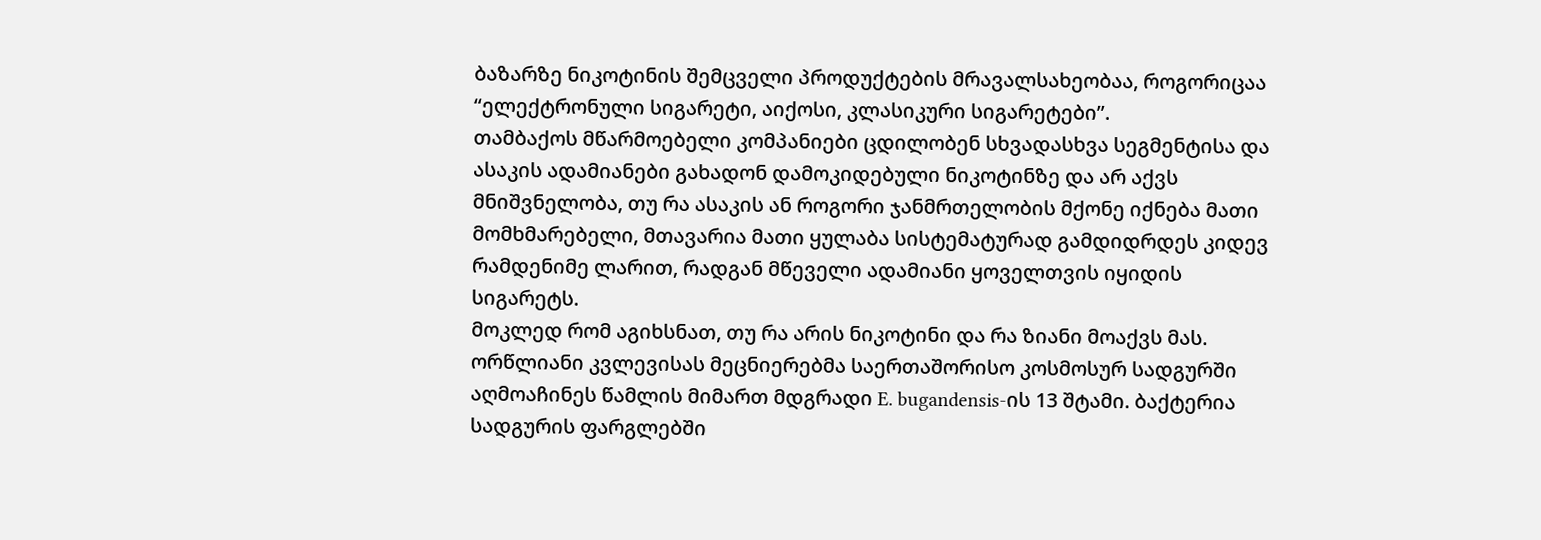ბაზარზე ნიკოტინის შემცველი პროდუქტების მრავალსახეობაა, როგორიცაა “ელექტრონული სიგარეტი, აიქოსი, კლასიკური სიგარეტები”.
თამბაქოს მწარმოებელი კომპანიები ცდილობენ სხვადასხვა სეგმენტისა და ასაკის ადამიანები გახადონ დამოკიდებული ნიკოტინზე და არ აქვს მნიშვნელობა, თუ რა ასაკის ან როგორი ჯანმრთელობის მქონე იქნება მათი მომხმარებელი, მთავარია მათი ყულაბა სისტემატურად გამდიდრდეს კიდევ რამდენიმე ლარით, რადგან მწეველი ადამიანი ყოველთვის იყიდის სიგარეტს.
მოკლედ რომ აგიხსნათ, თუ რა არის ნიკოტინი და რა ზიანი მოაქვს მას.
ორწლიანი კვლევისას მეცნიერებმა საერთაშორისო კოსმოსურ სადგურში აღმოაჩინეს წამლის მიმართ მდგრადი E. bugandensis-ის 13 შტამი. ბაქტერია სადგურის ფარგლებში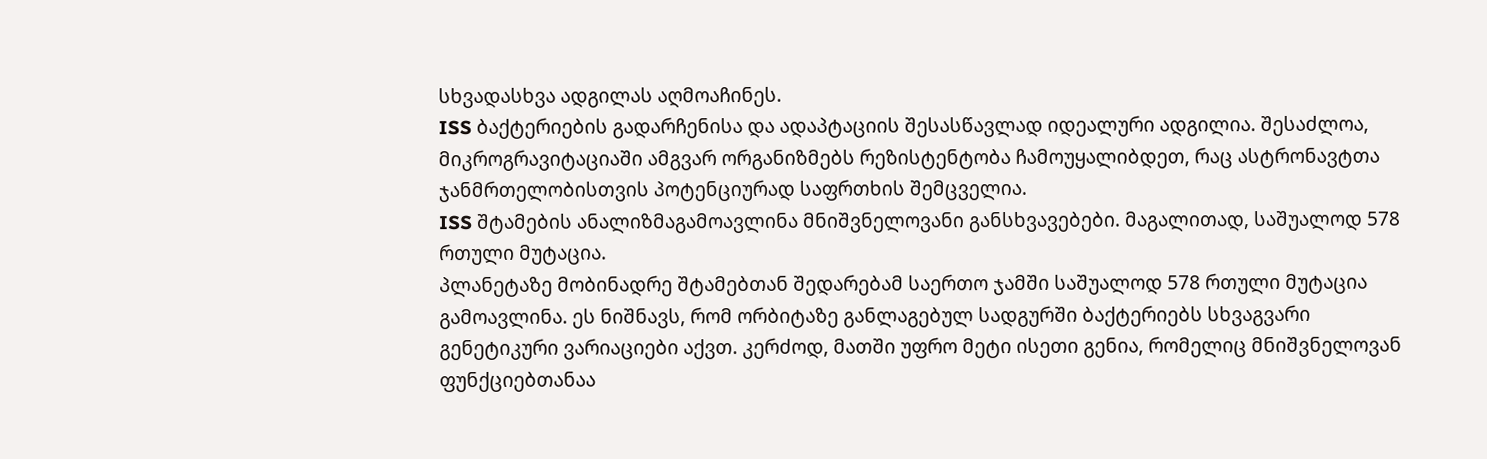სხვადასხვა ადგილას აღმოაჩინეს.
ISS ბაქტერიების გადარჩენისა და ადაპტაციის შესასწავლად იდეალური ადგილია. შესაძლოა, მიკროგრავიტაციაში ამგვარ ორგანიზმებს რეზისტენტობა ჩამოუყალიბდეთ, რაც ასტრონავტთა ჯანმრთელობისთვის პოტენციურად საფრთხის შემცველია.
ISS შტამების ანალიზმაგამოავლინა მნიშვნელოვანი განსხვავებები. მაგალითად, საშუალოდ 578 რთული მუტაცია.
პლანეტაზე მობინადრე შტამებთან შედარებამ საერთო ჯამში საშუალოდ 578 რთული მუტაცია გამოავლინა. ეს ნიშნავს, რომ ორბიტაზე განლაგებულ სადგურში ბაქტერიებს სხვაგვარი გენეტიკური ვარიაციები აქვთ. კერძოდ, მათში უფრო მეტი ისეთი გენია, რომელიც მნიშვნელოვან ფუნქციებთანაა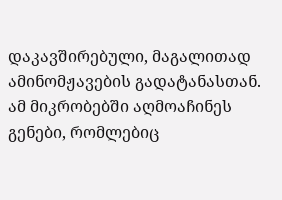დაკავშირებული, მაგალითად ამინომჟავების გადატანასთან.
ამ მიკრობებში აღმოაჩინეს გენები, რომლებიც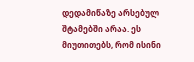დედამიწაზე არსებულ შტამებში არაა. ეს მიუთითებს, რომ ისინი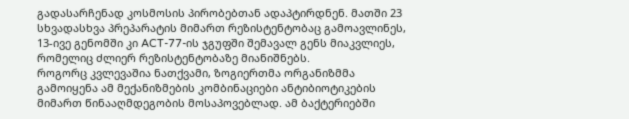გადასარჩენად კოსმოსის პირობებთან ადაპტირდნენ. მათში 23 სხვადასხვა პრეპარატის მიმართ რეზისტენტობაც გამოავლინეს, 13-ივე გენომში კი ACT-77-ის ჯგუფში შემავალ გენს მიაკვლიეს, რომელიც ძლიერ რეზისტენტობაზე მიანიშნებს.
როგორც კვლევაშია ნათქვამი, ზოგიერთმა ორგანიზმმა გამოიყენა ამ მექანიზმების კომბინაციები ანტიბიოტიკების მიმართ წინააღმდეგობის მოსაპოვებლად. ამ ბაქტერიებში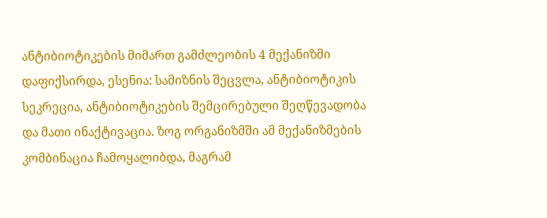ანტიბიოტიკების მიმართ გამძლეობის 4 მექანიზმი დაფიქსირდა, ესენია: სამიზნის შეცვლა, ანტიბიოტიკის სეკრეცია, ანტიბიოტიკების შემცირებული შეღწევადობა და მათი ინაქტივაცია. ზოგ ორგანიზმში ამ მექანიზმების კომბინაცია ჩამოყალიბდა, მაგრამ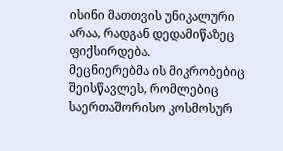ისინი მათთვის უნიკალური არაა, რადგან დედამიწაზეც ფიქსირდება.
მეცნიერებმა ის მიკრობებიც შეისწავლეს, რომლებიც საერთაშორისო კოსმოსურ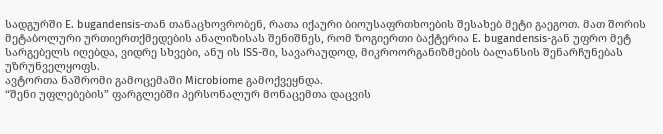სადგურში E. bugandensis-თან თანაცხოვრობენ, რათა იქაური ბიოუსაფრთხოების შესახებ მეტი გაეგოთ. მათ შორის მეტაბოლური ურთიერთქმედების ანალიზისას შენიშნეს, რომ ზოგიერთი ბაქტერია E. bugandensis-გან უფრო მეტ სარგებელს იღებდა, ვიდრე სხვები, ანუ ის ISS-ში, სავარაუდოდ, მიკროორგანიზმების ბალანსის შენარჩუნებას უზრუნველყოფს.
ავტორთა ნაშრომი გამოცემაში Microbiome გამოქვეყნდა.
“შენი უფლებების” ფარგლებში პერსონალურ მონაცემთა დაცვის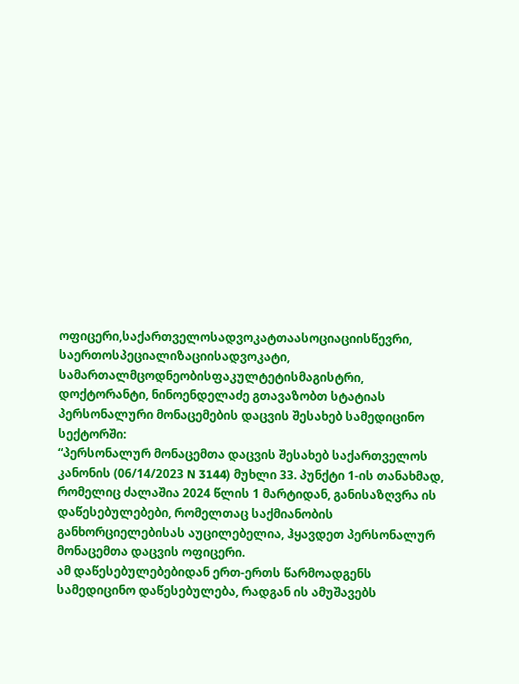ოფიცერი,საქართველოსადვოკატთაასოციაციისწევრი, საერთოსპეციალიზაციისადვოკატი, სამართალმცოდნეობისფაკულტეტისმაგისტრი, დოქტორანტი, ნინოენდელაძე გთავაზობთ სტატიას პერსონალური მონაცემების დაცვის შესახებ სამედიცინო სექტორში:
“პერსონალურ მონაცემთა დაცვის შესახებ საქართველოს კანონის (06/14/2023 N 3144) მუხლი 33. პუნქტი 1-ის თანახმად, რომელიც ძალაშია 2024 წლის 1 მარტიდან, განისაზღვრა ის დაწესებულებები, რომელთაც საქმიანობის განხორციელებისას აუცილებელია, ჰყავდეთ პერსონალურ მონაცემთა დაცვის ოფიცერი.
ამ დაწესებულებებიდან ერთ-ერთს წარმოადგენს სამედიცინო დაწესებულება, რადგან ის ამუშავებს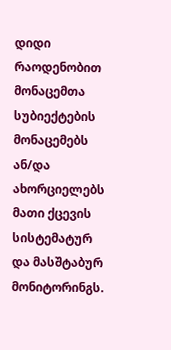დიდი რაოდენობით მონაცემთა სუბიექტების მონაცემებს ან/და ახორციელებს მათი ქცევის სისტემატურ და მასშტაბურ მონიტორინგს.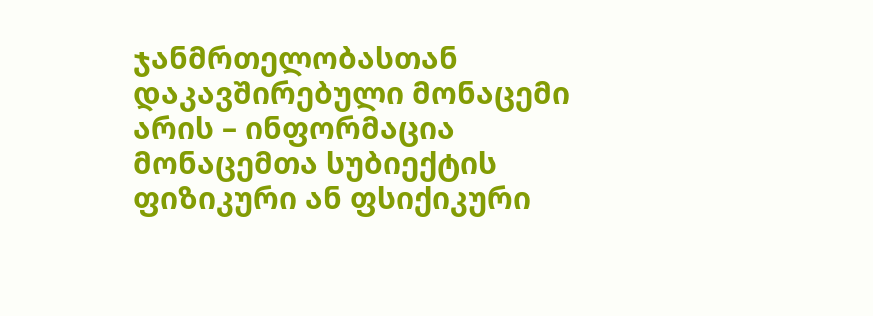ჯანმრთელობასთან დაკავშირებული მონაცემი არის – ინფორმაცია მონაცემთა სუბიექტის ფიზიკური ან ფსიქიკური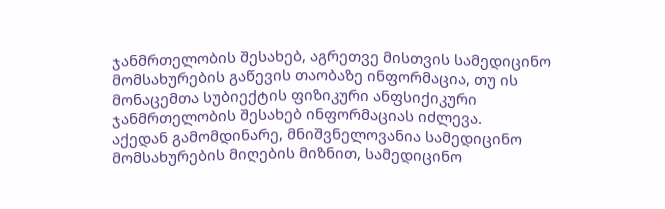ჯანმრთელობის შესახებ, აგრეთვე მისთვის სამედიცინო მომსახურების გაწევის თაობაზე ინფორმაცია, თუ ის მონაცემთა სუბიექტის ფიზიკური ანფსიქიკური ჯანმრთელობის შესახებ ინფორმაციას იძლევა.
აქედან გამომდინარე, მნიშვნელოვანია სამედიცინო მომსახურების მიღების მიზნით, სამედიცინო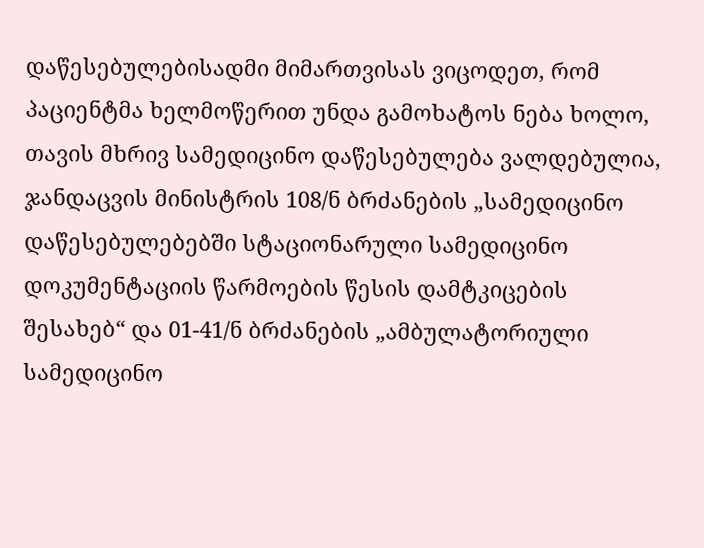დაწესებულებისადმი მიმართვისას ვიცოდეთ, რომ პაციენტმა ხელმოწერით უნდა გამოხატოს ნება ხოლო, თავის მხრივ სამედიცინო დაწესებულება ვალდებულია, ჯანდაცვის მინისტრის 108/ნ ბრძანების „სამედიცინო დაწესებულებებში სტაციონარული სამედიცინო დოკუმენტაციის წარმოების წესის დამტკიცების შესახებ“ და 01-41/ნ ბრძანების „ამბულატორიული სამედიცინო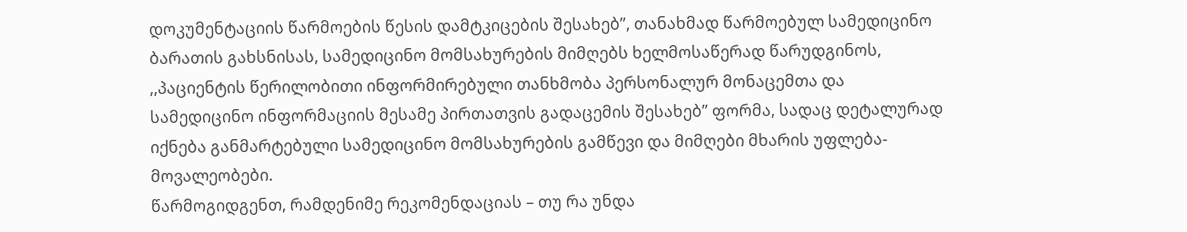დოკუმენტაციის წარმოების წესის დამტკიცების შესახებ”, თანახმად წარმოებულ სამედიცინო ბარათის გახსნისას, სამედიცინო მომსახურების მიმღებს ხელმოსაწერად წარუდგინოს, ,,პაციენტის წერილობითი ინფორმირებული თანხმობა პერსონალურ მონაცემთა და სამედიცინო ინფორმაციის მესამე პირთათვის გადაცემის შესახებ’’ ფორმა, სადაც დეტალურად იქნება განმარტებული სამედიცინო მომსახურების გამწევი და მიმღები მხარის უფლება-მოვალეობები.
წარმოგიდგენთ, რამდენიმე რეკომენდაციას – თუ რა უნდა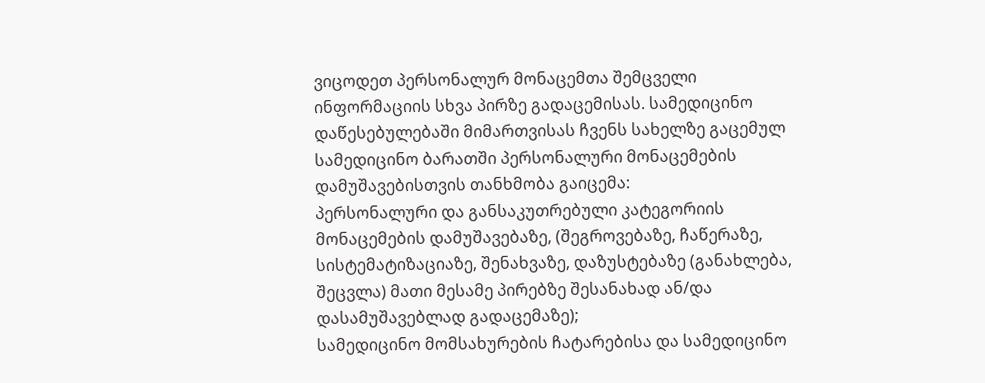ვიცოდეთ პერსონალურ მონაცემთა შემცველი ინფორმაციის სხვა პირზე გადაცემისას. სამედიცინო დაწესებულებაში მიმართვისას ჩვენს სახელზე გაცემულ სამედიცინო ბარათში პერსონალური მონაცემების დამუშავებისთვის თანხმობა გაიცემა:
პერსონალური და განსაკუთრებული კატეგორიის მონაცემების დამუშავებაზე, (შეგროვებაზე, ჩაწერაზე, სისტემატიზაციაზე, შენახვაზე, დაზუსტებაზე (განახლება, შეცვლა) მათი მესამე პირებზე შესანახად ან/და დასამუშავებლად გადაცემაზე);
სამედიცინო მომსახურების ჩატარებისა და სამედიცინო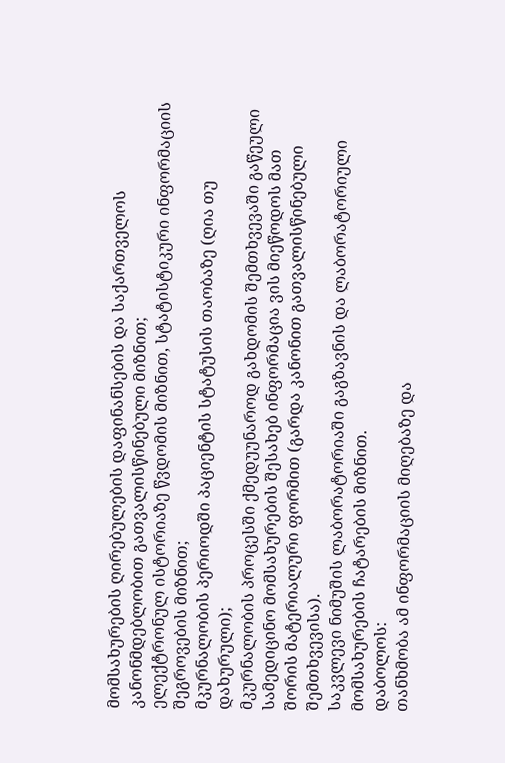მომსახურების ღირებულების დაფინანსების და საქართველოს კანონმდებლობით გათვალისწინებული მიზნით;
ელექტრონულ ისტორიაზე წვდომის მიზნით, სტატისტიკური ინფორმაციის შეგროვების მიზნით;
მკურნალობის პერიოდში პაციენტის სტატუსის თაობაზე (ღია თუ დახურული);
მკურნალობის პროცესში ქმედუუნაროდ გახდომის შემთხვევაში გაწეული სამედიცინო მომსახურების შესახებ ინფორმაცია ვის მიეწოდოს მათ შორის მატერიალური ფორმით (გარდა კანონით გათვალისწინებული შემთხვევისა).
საკვლევი ნიმუშის ლაბორატორიაში გაგზავნის და ლაბორატორიული მომსახურების ჩატარების მიზნით.
დაბოლოს:
თანხმობა ამ ინფორმაციის მიღებაზე და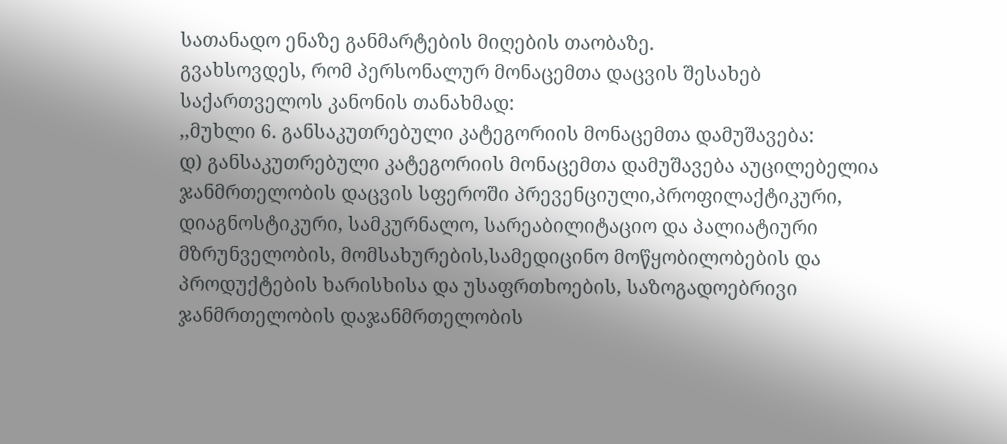სათანადო ენაზე განმარტების მიღების თაობაზე.
გვახსოვდეს, რომ პერსონალურ მონაცემთა დაცვის შესახებ საქართველოს კანონის თანახმად:
,,მუხლი 6. განსაკუთრებული კატეგორიის მონაცემთა დამუშავება:
დ) განსაკუთრებული კატეგორიის მონაცემთა დამუშავება აუცილებელია ჯანმრთელობის დაცვის სფეროში პრევენციული,პროფილაქტიკური, დიაგნოსტიკური, სამკურნალო, სარეაბილიტაციო და პალიატიური მზრუნველობის, მომსახურების,სამედიცინო მოწყობილობების და პროდუქტების ხარისხისა და უსაფრთხოების, საზოგადოებრივი ჯანმრთელობის დაჯანმრთელობის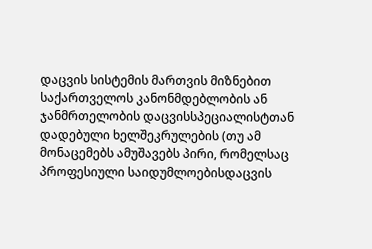დაცვის სისტემის მართვის მიზნებით საქართველოს კანონმდებლობის ან ჯანმრთელობის დაცვისსპეციალისტთან დადებული ხელშეკრულების (თუ ამ მონაცემებს ამუშავებს პირი, რომელსაც პროფესიული საიდუმლოებისდაცვის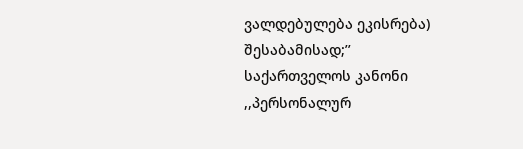ვალდებულება ეკისრება) შესაბამისად;’’
საქართველოს კანონი ,,პერსონალურ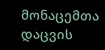მონაცემთა დაცვის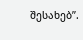შესახებ’’.